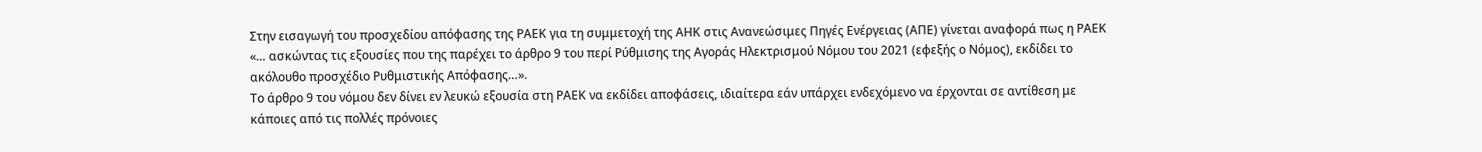Στην εισαγωγή του προσχεδίου απόφασης της ΡΑΕΚ για τη συμμετοχή της ΑΗΚ στις Ανανεώσιμες Πηγές Ενέργειας (ΑΠΕ) γίνεται αναφορά πως η ΡΑΕΚ «… ασκώντας τις εξουσίες που της παρέχει το άρθρο 9 του περί Ρύθμισης της Αγοράς Ηλεκτρισμού Νόμου του 2021 (εφεξής ο Νόμος), εκδίδει το ακόλουθο προσχέδιο Ρυθμιστικής Απόφασης…».
Το άρθρο 9 του νόμου δεν δίνει εν λευκώ εξουσία στη ΡΑΕΚ να εκδίδει αποφάσεις, ιδιαίτερα εάν υπάρχει ενδεχόμενο να έρχονται σε αντίθεση με κάποιες από τις πολλές πρόνοιες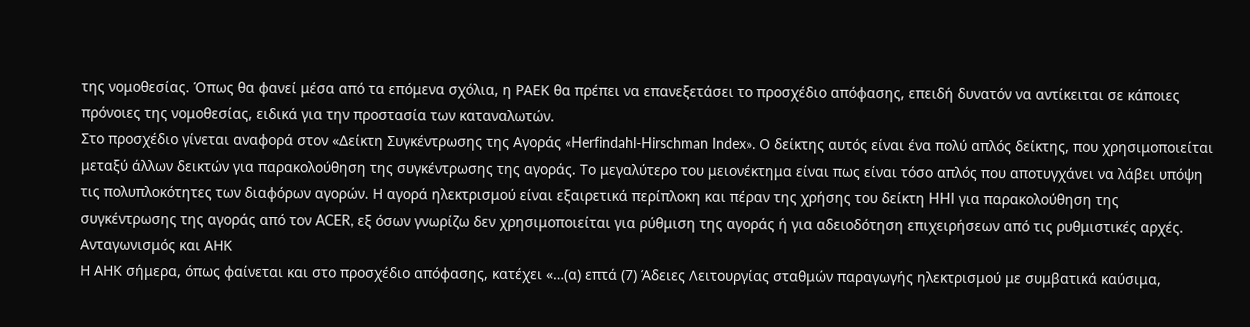της νομοθεσίας. Όπως θα φανεί μέσα από τα επόμενα σχόλια, η ΡΑΕΚ θα πρέπει να επανεξετάσει το προσχέδιο απόφασης, επειδή δυνατόν να αντίκειται σε κάποιες πρόνοιες της νομοθεσίας, ειδικά για την προστασία των καταναλωτών.
Στο προσχέδιο γίνεται αναφορά στον «Δείκτη Συγκέντρωσης της Αγοράς «Herfindahl-Hirschman Index». Ο δείκτης αυτός είναι ένα πολύ απλός δείκτης, που χρησιμοποιείται μεταξύ άλλων δεικτών για παρακολούθηση της συγκέντρωσης της αγοράς. Το μεγαλύτερο του μειονέκτημα είναι πως είναι τόσο απλός που αποτυγχάνει να λάβει υπόψη τις πολυπλοκότητες των διαφόρων αγορών. Η αγορά ηλεκτρισμού είναι εξαιρετικά περίπλοκη και πέραν της χρήσης του δείκτη HHI για παρακολούθηση της συγκέντρωσης της αγοράς από τον ACER, εξ όσων γνωρίζω δεν χρησιμοποιείται για ρύθμιση της αγοράς ή για αδειοδότηση επιχειρήσεων από τις ρυθμιστικές αρχές.
Ανταγωνισμός και ΑΗΚ
Η ΑΗΚ σήμερα, όπως φαίνεται και στο προσχέδιο απόφασης, κατέχει «…(α) επτά (7) Άδειες Λειτουργίας σταθμών παραγωγής ηλεκτρισμού με συμβατικά καύσιμα,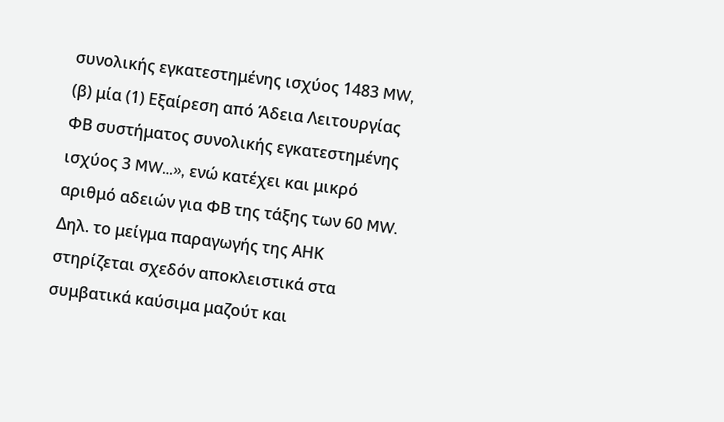συνολικής εγκατεστημένης ισχύος 1483 MW, (β) μία (1) Εξαίρεση από Άδεια Λειτουργίας ΦΒ συστήματος συνολικής εγκατεστημένης ισχύος 3 MW…», ενώ κατέχει και μικρό αριθμό αδειών για ΦΒ της τάξης των 60 MW. Δηλ. το μείγμα παραγωγής της ΑΗΚ στηρίζεται σχεδόν αποκλειστικά στα συμβατικά καύσιμα μαζούτ και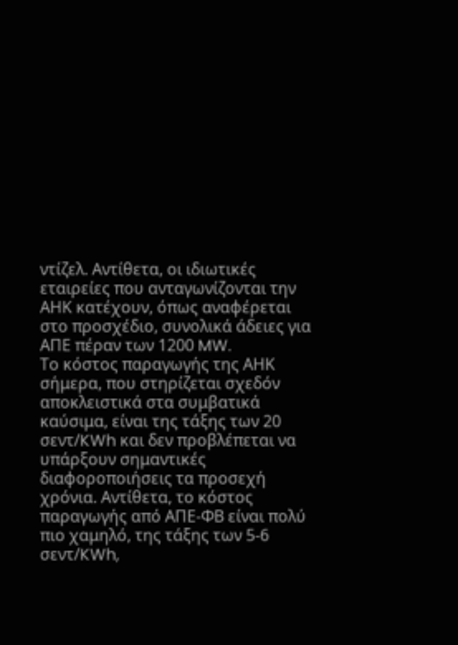ντίζελ. Αντίθετα, οι ιδιωτικές εταιρείες που ανταγωνίζονται την ΑΗΚ κατέχουν, όπως αναφέρεται στο προσχέδιο, συνολικά άδειες για ΑΠΕ πέραν των 1200 MW.
Το κόστος παραγωγής της ΑΗΚ σήμερα, που στηρίζεται σχεδόν αποκλειστικά στα συμβατικά καύσιμα, είναι της τάξης των 20 σεντ/KWh και δεν προβλέπεται να υπάρξουν σημαντικές διαφοροποιήσεις τα προσεχή χρόνια. Αντίθετα, το κόστος παραγωγής από ΑΠΕ-ΦΒ είναι πολύ πιο χαμηλό, της τάξης των 5-6 σεντ/KWh,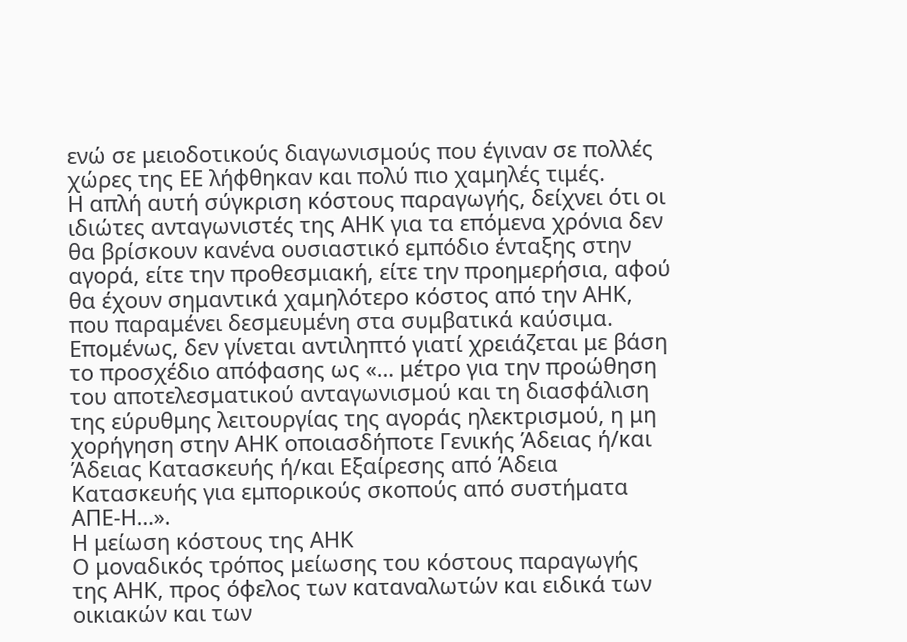ενώ σε μειοδοτικούς διαγωνισμούς που έγιναν σε πολλές χώρες της ΕΕ λήφθηκαν και πολύ πιο χαμηλές τιμές.
Η απλή αυτή σύγκριση κόστους παραγωγής, δείχνει ότι οι ιδιώτες ανταγωνιστές της ΑΗΚ για τα επόμενα χρόνια δεν θα βρίσκουν κανένα ουσιαστικό εμπόδιο ένταξης στην αγορά, είτε την προθεσμιακή, είτε την προημερήσια, αφού θα έχουν σημαντικά χαμηλότερο κόστος από την ΑΗΚ, που παραμένει δεσμευμένη στα συμβατικά καύσιμα. Επομένως, δεν γίνεται αντιληπτό γιατί χρειάζεται με βάση το προσχέδιο απόφασης ως «… μέτρο για την προώθηση του αποτελεσματικού ανταγωνισμού και τη διασφάλιση της εύρυθμης λειτουργίας της αγοράς ηλεκτρισμού, η μη χορήγηση στην ΑΗΚ οποιασδήποτε Γενικής Άδειας ή/και Άδειας Κατασκευής ή/και Εξαίρεσης από Άδεια Κατασκευής για εμπορικούς σκοπούς από συστήματα ΑΠΕ-Η…».
Η μείωση κόστους της ΑΗΚ
Ο μοναδικός τρόπος μείωσης του κόστους παραγωγής της ΑΗΚ, προς όφελος των καταναλωτών και ειδικά των οικιακών και των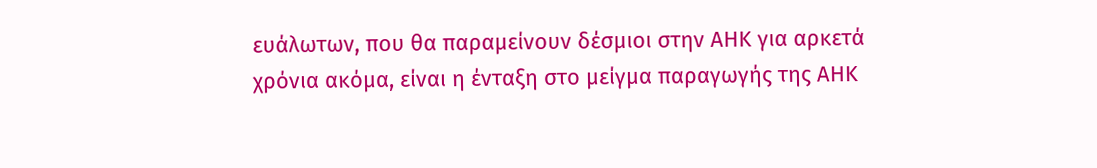ευάλωτων, που θα παραμείνουν δέσμιοι στην ΑΗΚ για αρκετά χρόνια ακόμα, είναι η ένταξη στο μείγμα παραγωγής της ΑΗΚ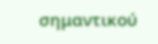σημαντικού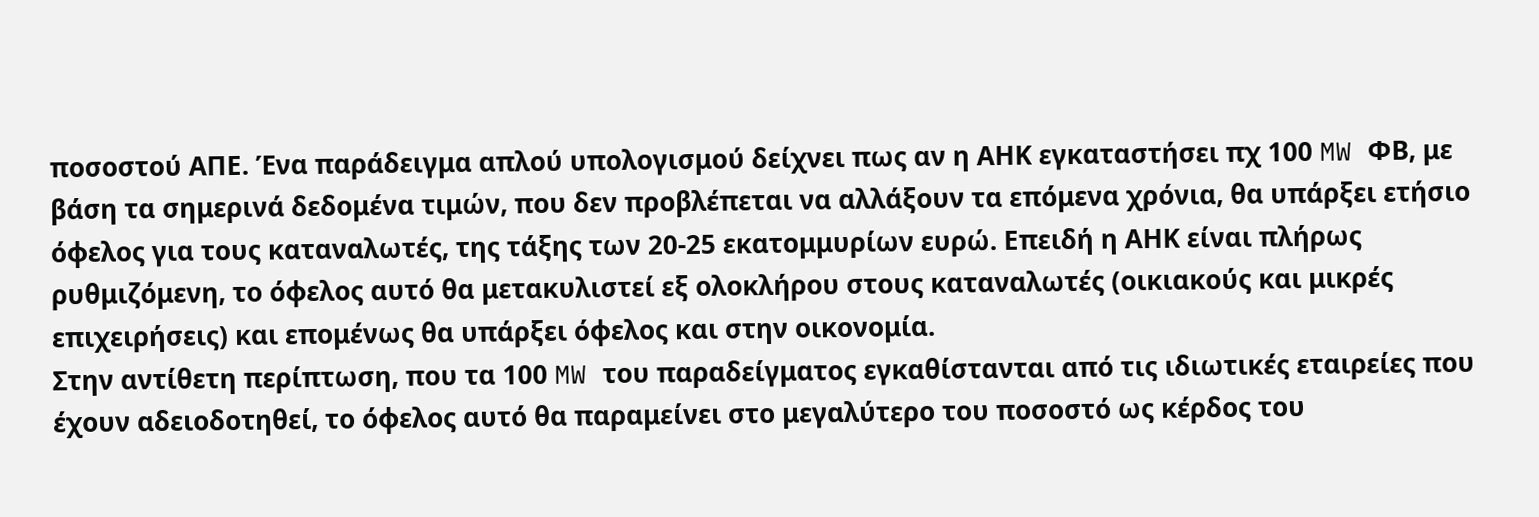ποσοστού ΑΠΕ. Ένα παράδειγμα απλού υπολογισμού δείχνει πως αν η ΑΗΚ εγκαταστήσει πχ 100 MW ΦΒ, με βάση τα σημερινά δεδομένα τιμών, που δεν προβλέπεται να αλλάξουν τα επόμενα χρόνια, θα υπάρξει ετήσιο όφελος για τους καταναλωτές, της τάξης των 20-25 εκατομμυρίων ευρώ. Επειδή η ΑΗΚ είναι πλήρως ρυθμιζόμενη, το όφελος αυτό θα μετακυλιστεί εξ ολοκλήρου στους καταναλωτές (οικιακούς και μικρές επιχειρήσεις) και επομένως θα υπάρξει όφελος και στην οικονομία.
Στην αντίθετη περίπτωση, που τα 100 MW του παραδείγματος εγκαθίστανται από τις ιδιωτικές εταιρείες που έχουν αδειοδοτηθεί, το όφελος αυτό θα παραμείνει στο μεγαλύτερο του ποσοστό ως κέρδος του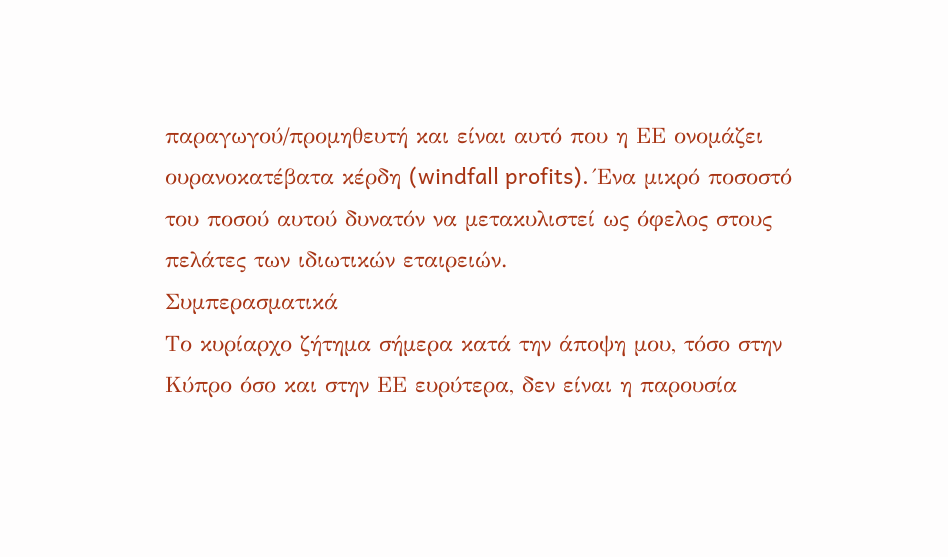παραγωγού/προμηθευτή και είναι αυτό που η ΕΕ ονομάζει ουρανοκατέβατα κέρδη (windfall profits). Ένα μικρό ποσοστό του ποσού αυτού δυνατόν να μετακυλιστεί ως όφελος στους πελάτες των ιδιωτικών εταιρειών.
Συμπερασματικά
Το κυρίαρχο ζήτημα σήμερα κατά την άποψη μου, τόσο στην Κύπρο όσο και στην ΕΕ ευρύτερα, δεν είναι η παρουσία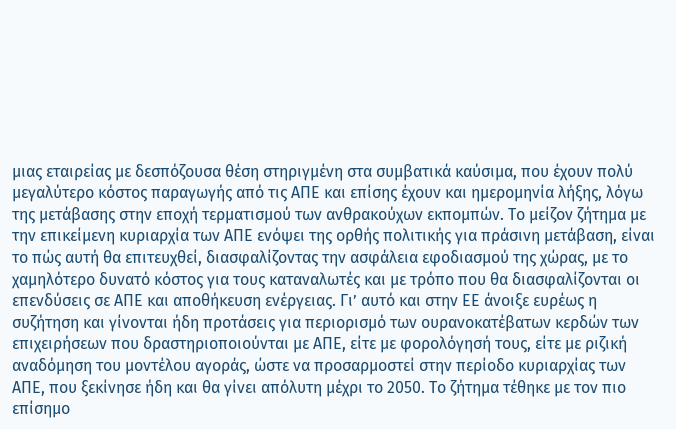μιας εταιρείας με δεσπόζουσα θέση στηριγμένη στα συμβατικά καύσιμα, που έχουν πολύ μεγαλύτερο κόστος παραγωγής από τις ΑΠΕ και επίσης έχουν και ημερομηνία λήξης, λόγω της μετάβασης στην εποχή τερματισμού των ανθρακούχων εκπομπών. Το μείζον ζήτημα με την επικείμενη κυριαρχία των ΑΠΕ ενόψει της ορθής πολιτικής για πράσινη μετάβαση, είναι το πώς αυτή θα επιτευχθεί, διασφαλίζοντας την ασφάλεια εφοδιασμού της χώρας, με το χαμηλότερο δυνατό κόστος για τους καταναλωτές και με τρόπο που θα διασφαλίζονται οι επενδύσεις σε ΑΠΕ και αποθήκευση ενέργειας. Γι’ αυτό και στην ΕΕ άνοιξε ευρέως η συζήτηση και γίνονται ήδη προτάσεις για περιορισμό των ουρανοκατέβατων κερδών των επιχειρήσεων που δραστηριοποιούνται με ΑΠΕ, είτε με φορολόγησή τους, είτε με ριζική αναδόμηση του μοντέλου αγοράς, ώστε να προσαρμοστεί στην περίοδο κυριαρχίας των ΑΠΕ, που ξεκίνησε ήδη και θα γίνει απόλυτη μέχρι το 2050. Το ζήτημα τέθηκε με τον πιο επίσημο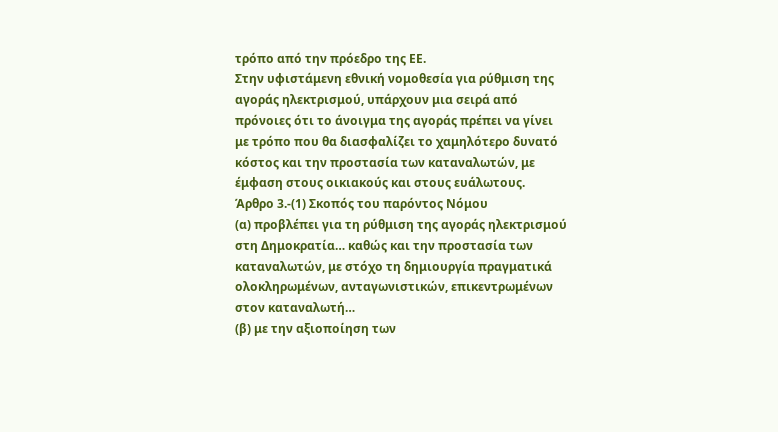τρόπο από την πρόεδρο της ΕΕ.
Στην υφιστάμενη εθνική νομοθεσία για ρύθμιση της αγοράς ηλεκτρισμού, υπάρχουν μια σειρά από πρόνοιες ότι το άνοιγμα της αγοράς πρέπει να γίνει με τρόπο που θα διασφαλίζει το χαμηλότερο δυνατό κόστος και την προστασία των καταναλωτών, με έμφαση στους οικιακούς και στους ευάλωτους.
Άρθρο 3.-(1) Σκοπός του παρόντος Νόμου
(α) προβλέπει για τη ρύθμιση της αγοράς ηλεκτρισμού στη Δημοκρατία… καθώς και την προστασία των καταναλωτών, με στόχο τη δημιουργία πραγματικά ολοκληρωμένων, ανταγωνιστικών, επικεντρωμένων στον καταναλωτή…
(β) με την αξιοποίηση των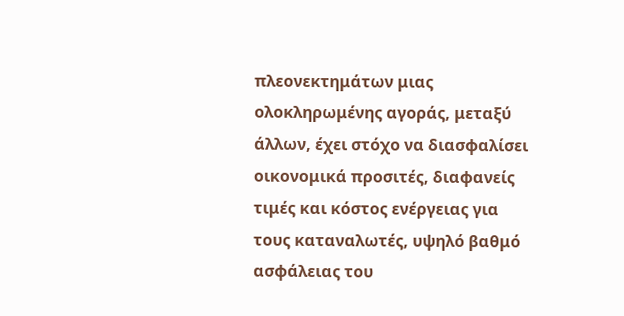πλεονεκτημάτων μιας ολοκληρωμένης αγοράς, μεταξύ άλλων, έχει στόχο να διασφαλίσει οικονομικά προσιτές, διαφανείς τιμές και κόστος ενέργειας για τους καταναλωτές, υψηλό βαθμό ασφάλειας του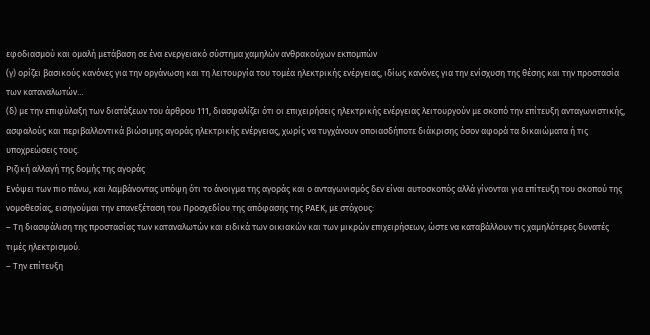εφοδιασμού και ομαλή μετάβαση σε ένα ενεργειακό σύστημα χαμηλών ανθρακούχων εκπομπών
(γ) ορίζει βασικούς κανόνες για την οργάνωση και τη λειτουργία του τομέα ηλεκτρικής ενέργειας, ιδίως κανόνες για την ενίσχυση της θέσης και την προστασία των καταναλωτών…
(δ) με την επιφύλαξη των διατάξεων του άρθρου 111, διασφαλίζει ότι οι επιχειρήσεις ηλεκτρικής ενέργειας λειτουργούν με σκοπό την επίτευξη ανταγωνιστικής, ασφαλούς και περιβαλλοντικά βιώσιμης αγοράς ηλεκτρικής ενέργειας, χωρίς να τυγχάνουν οποιασδήποτε διάκρισης όσον αφορά τα δικαιώματα ή τις υποχρεώσεις τους.
Ριζική αλλαγή της δομής της αγοράς
Ενόψει των πιο πάνω, και λαμβάνοντας υπόψη ότι το άνοιγμα της αγοράς και ο ανταγωνισμός δεν είναι αυτοσκοπός αλλά γίνονται για επίτευξη του σκοπού της νομοθεσίας, εισηγούμαι την επανεξέταση του Προσχεδίου της απόφασης της ΡΑΕΚ, με στόχους:
– Τη διασφάλιση της προστασίας των καταναλωτών και ειδικά των οικιακών και των μικρών επιχειρήσεων, ώστε να καταβάλλουν τις χαμηλότερες δυνατές τιμές ηλεκτρισμού.
– Την επίτευξη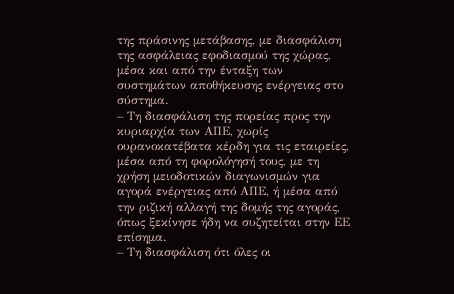της πράσινης μετάβασης, με διασφάλιση της ασφάλειας εφοδιασμού της χώρας, μέσα και από την ένταξη των συστημάτων αποθήκευσης ενέργειας στο σύστημα.
– Τη διασφάλιση της πορείας προς την κυριαρχία των ΑΠΕ, χωρίς ουρανοκατέβατα κέρδη για τις εταιρείες, μέσα από τη φορολόγησή τους, με τη χρήση μειοδοτικών διαγωνισμών για αγορά ενέργειας από ΑΠΕ, ή μέσα από την ριζική αλλαγή της δομής της αγοράς, όπως ξεκίνησε ήδη να συζητείται στην ΕΕ επίσημα.
– Τη διασφάλιση ότι όλες οι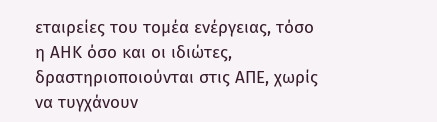εταιρείες του τομέα ενέργειας, τόσο η ΑΗΚ όσο και οι ιδιώτες, δραστηριοποιούνται στις ΑΠΕ, χωρίς να τυγχάνουν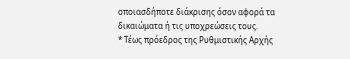οποιασδήποτε διάκρισης όσον αφορά τα δικαιώματα ή τις υποχρεώσεις τους.
* Τέως πρόεδρος της Ρυθμιστικής Αρχής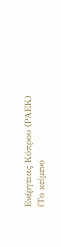Ενέργειας Κύπρου (ΡΑΕΚ)
(Το κείμενο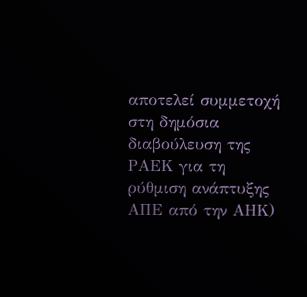αποτελεί συμμετοχή στη δημόσια διαβούλευση της ΡΑΕΚ για τη ρύθμιση ανάπτυξης ΑΠΕ από την ΑΗΚ)